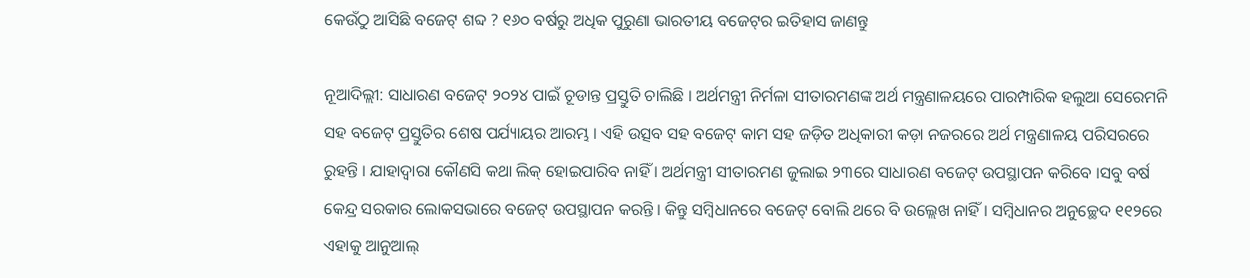କେଉଁଠୁ ଆସିଛି ବଜେଟ୍ ଶବ୍ଦ ? ୧୬୦ ବର୍ଷରୁ ଅଧିକ ପୁରୁଣା ଭାରତୀୟ ବଜେଟ୍‌ର ଇତିହାସ ଜାଣନ୍ତୁ

ନୂଆଦିଲ୍ଲୀ: ସାଧାରଣ ବଜେଟ୍ ୨୦୨୪ ପାଇଁ ଚୂଡାନ୍ତ ପ୍ରସ୍ତୁତି ଚାଲିଛି । ଅର୍ଥମନ୍ତ୍ରୀ ନିର୍ମଳା ସୀତାରମଣଙ୍କ ଅର୍ଥ ମନ୍ତ୍ରଣାଳୟରେ ପାରମ୍ପାରିକ ହଲୁଆ ସେରେମନି ସହ ବଜେଟ୍ ପ୍ରସ୍ତୁତିର ଶେଷ ପର୍ଯ୍ୟାୟର ଆରମ୍ଭ । ଏହି ଉତ୍ସବ ସହ ବଜେଟ୍ କାମ ସହ ଜଡ଼ିତ ଅଧିକାରୀ କଡ଼ା ନଜରରେ ଅର୍ଥ ମନ୍ତ୍ରଣାଳୟ ପରିସରରେ ରୁହନ୍ତି । ଯାହାଦ୍ୱାରା କୌଣସି କଥା ଲିକ୍ ହୋଇପାରିବ ନାହିଁ । ଅର୍ଥମନ୍ତ୍ରୀ ସୀତାରମଣ ଜୁଲାଇ ୨୩ରେ ସାଧାରଣ ବଜେଟ୍ ଉପସ୍ଥାପନ କରିବେ ।ସବୁ ବର୍ଷ କେନ୍ଦ୍ର ସରକାର ଲୋକସଭାରେ ବଜେଟ୍ ଉପସ୍ଥାପନ କରନ୍ତି । କିନ୍ତୁ ସମ୍ୱିଧାନରେ ବଜେଟ୍ ବୋଲି ଥରେ ବି ଉଲ୍ଲେଖ ନାହିଁ । ସମ୍ୱିଧାନର ଅନୁଚ୍ଛେଦ ୧୧୨ରେ ଏହାକୁ ଆନୁଆଲ୍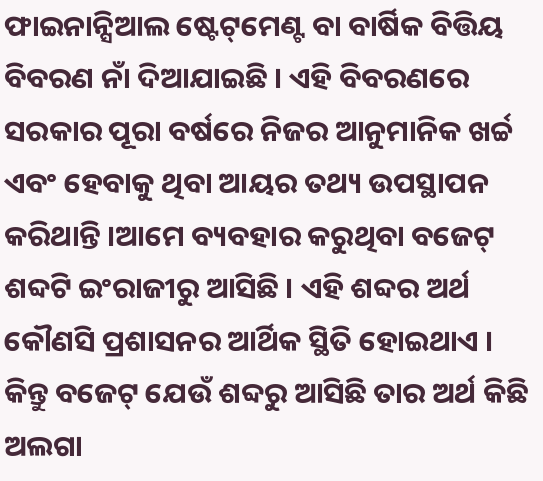ଫାଇନାନ୍ସିଆଲ ଷ୍ଟେଟ୍‌ମେଣ୍ଟ ବା ବାର୍ଷିକ ବିତ୍ତିୟ ବିବରଣ ନାଁ ଦିଆଯାଇଛି । ଏହି ବିବରଣରେ ସରକାର ପୂରା ବର୍ଷରେ ନିଜର ଆନୁମାନିକ ଖର୍ଚ୍ଚ ଏବଂ ହେବାକୁ ଥିବା ଆୟର ତଥ୍ୟ ଉପସ୍ଥାପନ କରିଥାନ୍ତି ।ଆମେ ବ୍ୟବହାର କରୁଥିବା ବଜେଟ୍ ଶବ୍ଦଟି ଇଂରାଜୀରୁ ଆସିଛି । ଏହି ଶବ୍ଦର ଅର୍ଥ କୌଣସି ପ୍ରଶାସନର ଆର୍ଥିକ ସ୍ଥିତି ହୋଇଥାଏ । କିନ୍ତୁ ବଜେଟ୍ ଯେଉଁ ଶବ୍ଦରୁ ଆସିଛି ତାର ଅର୍ଥ କିଛି ଅଲଗା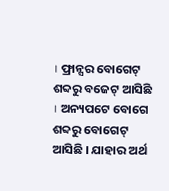। ଫ୍ରାନ୍ସର ବୋଗେଟ୍ ଶବ୍ଦରୁ ବଜେଟ୍ ଆସିଛି । ଅନ୍ୟପଟେ ବୋଗେ ଶବ୍ଦରୁ ବୋଗେଟ୍ ଆସିଛି । ଯାହାର ଅର୍ଥ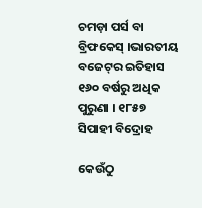ଚମଡ଼ା ପର୍ସ ବା ବ୍ରିଫକେସ୍ ।ଭାରତୀୟ ବଜେଟ୍‌ର ଇତିହାସ ୧୬୦ ବର୍ଷରୁ ଅଧିକ ପୁରୁଣା । ୧୮୫୭ ସିପାହୀ ବିଦ୍ରୋହ

କେଉଁଠୁ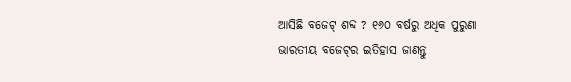ଆସିଛି ବଜେଟ୍ ଶବ୍ଦ ? ୧୬୦ ବର୍ଷରୁ ଅଧିକ ପୁରୁଣା ଭାରତୀୟ ବଜେଟ୍‌ର ଇତିହାସ ଜାଣନ୍ତୁ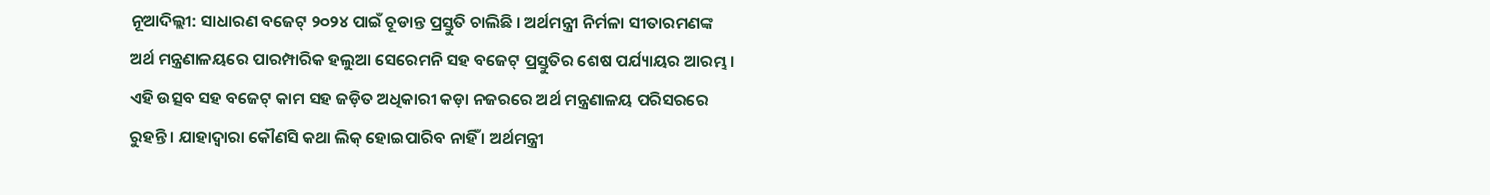ନୂଆଦିଲ୍ଲୀ: ସାଧାରଣ ବଜେଟ୍ ୨୦୨୪ ପାଇଁ ଚୂଡାନ୍ତ ପ୍ରସ୍ତୁତି ଚାଲିଛି । ଅର୍ଥମନ୍ତ୍ରୀ ନିର୍ମଳା ସୀତାରମଣଙ୍କ ଅର୍ଥ ମନ୍ତ୍ରଣାଳୟରେ ପାରମ୍ପାରିକ ହଲୁଆ ସେରେମନି ସହ ବଜେଟ୍ ପ୍ରସ୍ତୁତିର ଶେଷ ପର୍ଯ୍ୟାୟର ଆରମ୍ଭ । ଏହି ଉତ୍ସବ ସହ ବଜେଟ୍ କାମ ସହ ଜଡ଼ିତ ଅଧିକାରୀ କଡ଼ା ନଜରରେ ଅର୍ଥ ମନ୍ତ୍ରଣାଳୟ ପରିସରରେ ରୁହନ୍ତି । ଯାହାଦ୍ୱାରା କୌଣସି କଥା ଲିକ୍ ହୋଇପାରିବ ନାହିଁ । ଅର୍ଥମନ୍ତ୍ରୀ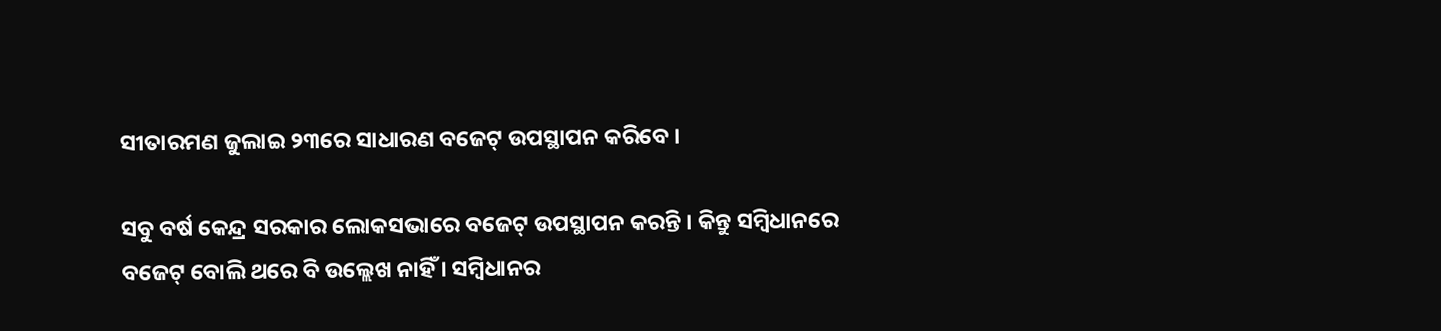ସୀତାରମଣ ଜୁଲାଇ ୨୩ରେ ସାଧାରଣ ବଜେଟ୍ ଉପସ୍ଥାପନ କରିବେ ।

ସବୁ ବର୍ଷ କେନ୍ଦ୍ର ସରକାର ଲୋକସଭାରେ ବଜେଟ୍ ଉପସ୍ଥାପନ କରନ୍ତି । କିନ୍ତୁ ସମ୍ୱିଧାନରେ ବଜେଟ୍ ବୋଲି ଥରେ ବି ଉଲ୍ଲେଖ ନାହିଁ । ସମ୍ୱିଧାନର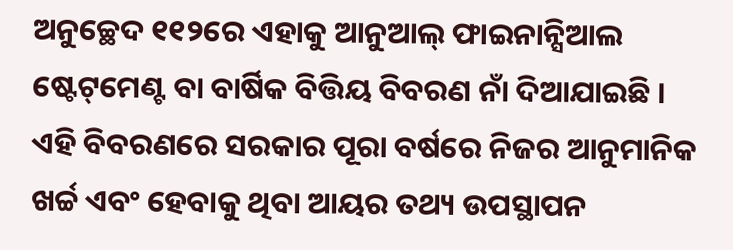ଅନୁଚ୍ଛେଦ ୧୧୨ରେ ଏହାକୁ ଆନୁଆଲ୍ ଫାଇନାନ୍ସିଆଲ ଷ୍ଟେଟ୍‌ମେଣ୍ଟ ବା ବାର୍ଷିକ ବିତ୍ତିୟ ବିବରଣ ନାଁ ଦିଆଯାଇଛି । ଏହି ବିବରଣରେ ସରକାର ପୂରା ବର୍ଷରେ ନିଜର ଆନୁମାନିକ ଖର୍ଚ୍ଚ ଏବଂ ହେବାକୁ ଥିବା ଆୟର ତଥ୍ୟ ଉପସ୍ଥାପନ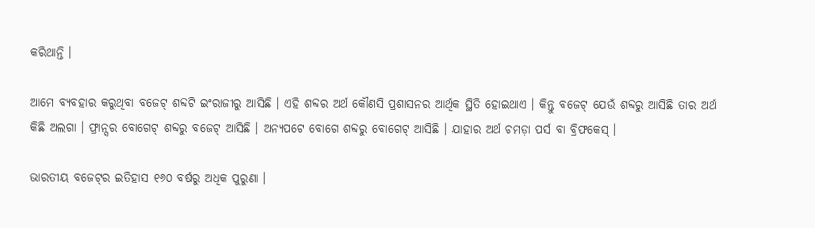କରିଥାନ୍ତି ।

ଆମେ ବ୍ୟବହାର କରୁଥିବା ବଜେଟ୍ ଶବ୍ଦଟି ଇଂରାଜୀରୁ ଆସିଛି । ଏହି ଶବ୍ଦର ଅର୍ଥ କୌଣସି ପ୍ରଶାସନର ଆର୍ଥିକ ସ୍ଥିତି ହୋଇଥାଏ । କିନ୍ତୁ ବଜେଟ୍ ଯେଉଁ ଶବ୍ଦରୁ ଆସିଛି ତାର ଅର୍ଥ କିଛି ଅଲଗା । ଫ୍ରାନ୍ସର ବୋଗେଟ୍ ଶବ୍ଦରୁ ବଜେଟ୍ ଆସିଛି । ଅନ୍ୟପଟେ ବୋଗେ ଶବ୍ଦରୁ ବୋଗେଟ୍ ଆସିଛି । ଯାହାର ଅର୍ଥ ଚମଡ଼ା ପର୍ସ ବା ବ୍ରିଫକେସ୍ ।

ଭାରତୀୟ ବଜେଟ୍‌ର ଇତିହାସ ୧୬୦ ବର୍ଷରୁ ଅଧିକ ପୁରୁଣା ।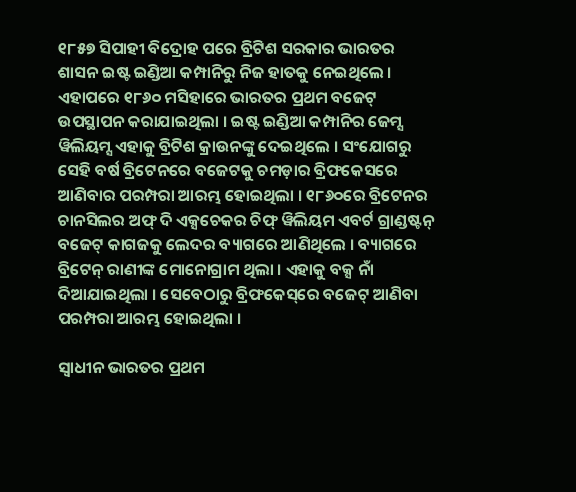୧୮୫୭ ସିପାହୀ ବିଦ୍ରୋହ ପରେ ବ୍ରିଟିଶ ସରକାର ଭାରତର ଶାସନ ଇଷ୍ଟ ଇଣ୍ଡିଆ କମ୍ପାନିରୁ ନିଜ ହାତକୁ ନେଇଥିଲେ । ଏହାପରେ ୧୮୬୦ ମସିହାରେ ଭାରତର ପ୍ରଥମ ବଜେଟ୍ ଉପସ୍ଥାପନ କରାଯାଇଥିଲା । ଇଷ୍ଟ ଇଣ୍ଡିଆ କମ୍ପାନିର ଜେମ୍ସ ୱିଲିୟମ୍ସ ଏହାକୁ ବ୍ରିଟିଶ କ୍ରାଉନଙ୍କୁ ଦେଇଥିଲେ । ସଂଯୋଗରୁ ସେହି ବର୍ଷ ବ୍ରିଟେନରେ ବଜେଟକୁ ଚମଡ଼ାର ବ୍ରିଫକେସରେ ଆଣିବାର ପରମ୍ପରା ଆରମ୍ଭ ହୋଇଥିଲା । ୧୮୬୦ରେ ବ୍ରିଟେନର ଚାନସିଲର ଅଫ୍ ଦି ଏକ୍ସଚେକର ଚିଫ୍ ୱିଲିୟମ ଏବର୍ଟ ଗ୍ରାଣ୍ଡଷ୍ଟନ୍ ବଜେଟ୍ କାଗଜକୁ ଲେଦର ବ୍ୟାଗରେ ଆଣିଥିଲେ । ବ୍ୟାଗରେ ବ୍ରିଟେନ୍ ରାଣୀଙ୍କ ମୋନୋଗ୍ରାମ ଥିଲା । ଏହାକୁ ବକ୍ସ ନାଁ ଦିଆଯାଇଥିଲା । ସେବେଠାରୁ ବ୍ରିଫକେସ୍‌ରେ ବଜେଟ୍ ଆଣିବା ପରମ୍ପରା ଆରମ୍ଭ ହୋଇଥିଲା ।

ସ୍ୱାଧୀନ ଭାରତର ପ୍ରଥମ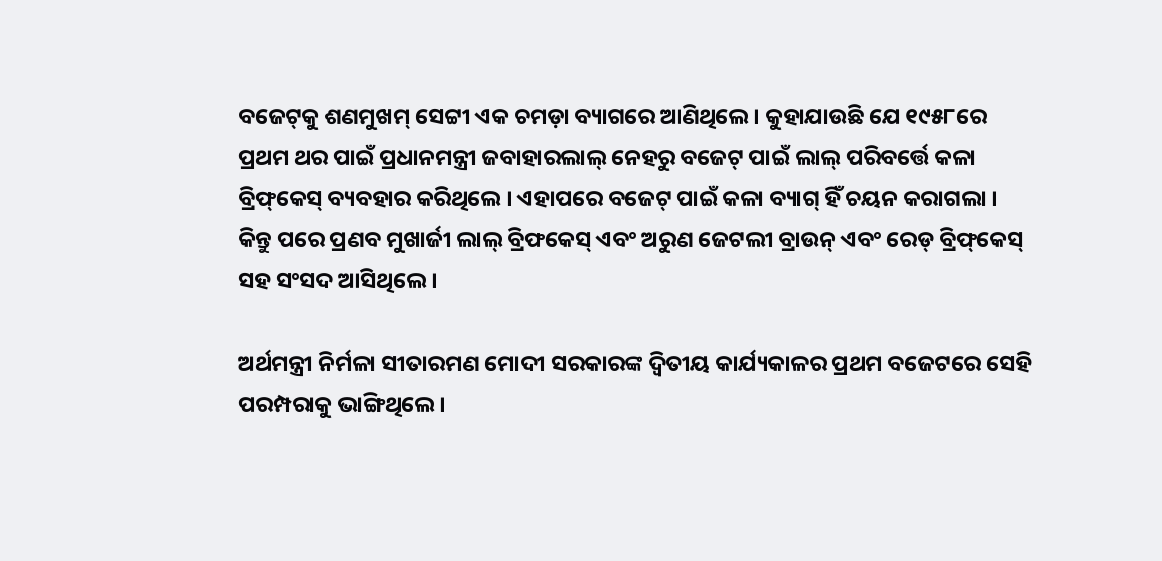ବଜେଟ୍‌କୁ ଶଣମୁଖମ୍ ସେଟ୍ଟୀ ଏକ ଚମଡ଼ା ବ୍ୟାଗରେ ଆଣିଥିଲେ । କୁହାଯାଉଛି ଯେ ୧୯୫୮ରେ ପ୍ରଥମ ଥର ପାଇଁ ପ୍ରଧାନମନ୍ତ୍ରୀ ଜବାହାରଲାଲ୍ ନେହରୁ ବଜେଟ୍ ପାଇଁ ଲାଲ୍ ପରିବର୍ତ୍ତେ କଳା ବ୍ରିଫ୍‌କେସ୍ ବ୍ୟବହାର କରିଥିଲେ । ଏହାପରେ ବଜେଟ୍ ପାଇଁ କଳା ବ୍ୟାଗ୍ ହିଁ ଚୟନ କରାଗଲା । କିନ୍ତୁ ପରେ ପ୍ରଣବ ମୁଖାର୍ଜୀ ଲାଲ୍ ବ୍ରିଫକେସ୍ ଏବଂ ଅରୁଣ ଜେଟଲୀ ବ୍ରାଉନ୍ ଏବଂ ରେଡ୍ ବ୍ରିଫ୍‌କେସ୍ ସହ ସଂସଦ ଆସିଥିଲେ ।

ଅର୍ଥମନ୍ତ୍ରୀ ନିର୍ମଳା ସୀତାରମଣ ମୋଦୀ ସରକାରଙ୍କ ଦ୍ୱିତୀୟ କାର୍ଯ୍ୟକାଳର ପ୍ରଥମ ବଜେଟରେ ସେହି ପରମ୍ପରାକୁ ଭାଙ୍ଗିଥିଲେ ।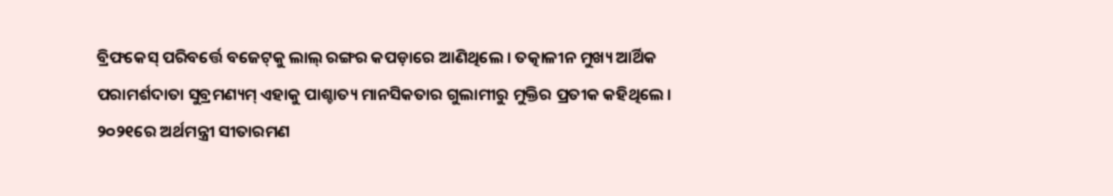ବ୍ରିଫକେସ୍ ପରିବର୍ତ୍ତେ ବଜେଟ୍‌କୁ ଲାଲ୍ ରଙ୍ଗର କପଡ଼ାରେ ଆଣିଥିଲେ । ତତ୍କାଳୀନ ମୁଖ୍ୟ ଆର୍ଥିକ ପରାମର୍ଶଦାତା ସୁବ୍ରମଣ୍ୟମ୍ ଏହାକୁ ପାଶ୍ଚାତ୍ୟ ମାନସିକତାର ଗୁଲାମୀରୁ ମୁକ୍ତିର ପ୍ରତୀକ କହିଥିଲେ । ୨୦୨୧ରେ ଅର୍ଥମନ୍ତ୍ରୀ ସୀତାରମଣ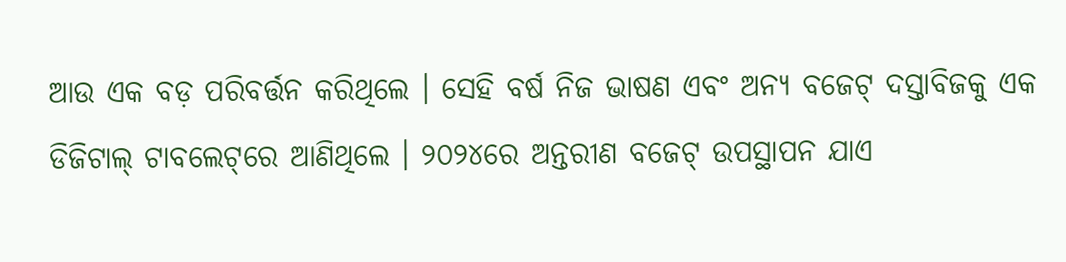ଆଉ ଏକ ବଡ଼ ପରିବର୍ତ୍ତନ କରିଥିଲେ । ସେହି ବର୍ଷ ନିଜ ଭାଷଣ ଏବଂ ଅନ୍ୟ ବଜେଟ୍ ଦସ୍ତାବିଜକୁ ଏକ ଡିଜିଟାଲ୍ ଟାବଲେଟ୍‌ରେ ଆଣିଥିଲେ । ୨୦୨୪ରେ ଅନ୍ତରୀଣ ବଜେଟ୍ ଉପସ୍ଥାପନ ଯାଏ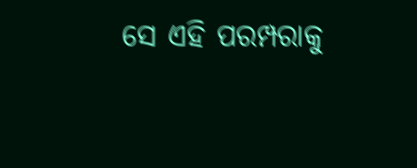ସେ ଏହି ପରମ୍ପରାକୁ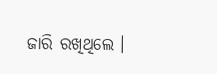ଜାରି ରଖିଥିଲେ ।